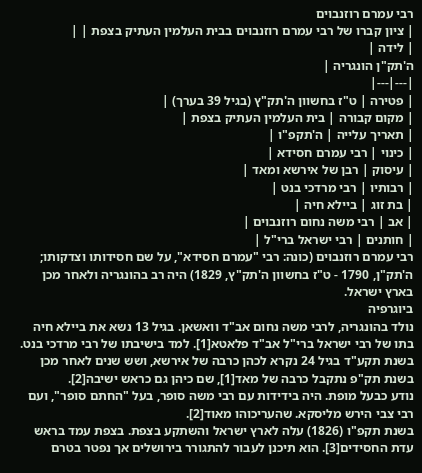רבי עמרם רוזנבוים
| ציון קברו של רבי עמרם רוזנבוים בבית העלמין העתיק בצפת | |
| לידה |
ה'תק"ן הונגריה |
|---|---|
| פטירה | ט"ז בחשוון ה'תק"ץ (בגיל 39 בערך) |
| מקום קבורה | בית העלמין העתיק בצפת |
| תאריך עלייה | ה'תקפ"ו |
| כינוי | רבי עמרם חסידא |
| עיסוק | רבן של אירשא ומאד |
| רבותיו | רבי מרדכי בנט |
| בת זוג | ביילא חיה |
| אב | רבי משה נחום רוזנבוים |
| חותנים | רבי ישראל ברי"ל |
רבי עמרם רוזנבוים (כונה: רבי "עמרם חסידא", על שם חסידותו וצדקותו; ה'תק"ן, 1790 - ט"ז בחשוון ה'תק"ץ, 1829) היה רב בהונגריה ולאחר מכן בארץ ישראל.
ביוגרפיה
נולד בהונגריה, לרבי משה נחום אב"ד וואשאן. בגיל 13 נשא את ביילא חיה בתו של רבי ישראל ברי"ל אב"ד פלאטא[1]. למד בישיבתו של רבי מרדכי בנט.
בשנת תקע"ד בגיל 24 נקרא לכהן כרבה של אירשא, ושש שנים לאחר מכן בשנת תק"פ נתקבל כרבה של מאד[1], שם כיהן גם כראש ישיבה[2].
נודע כבעל מופת. היה בידידות עם רבי משה סופר, בעל "החתם סופר", ועם רבי צבי הירש מליסקא. שהעריכוהו מאוד[2].
בשנת תקפ"ו (1826) עלה לארץ ישראל והשתקע בצפת. בצפת עמד בראש עדת החסידים[3]. הוא תיכנן לעבור להתגורר בירושלים אך נפטר בטרם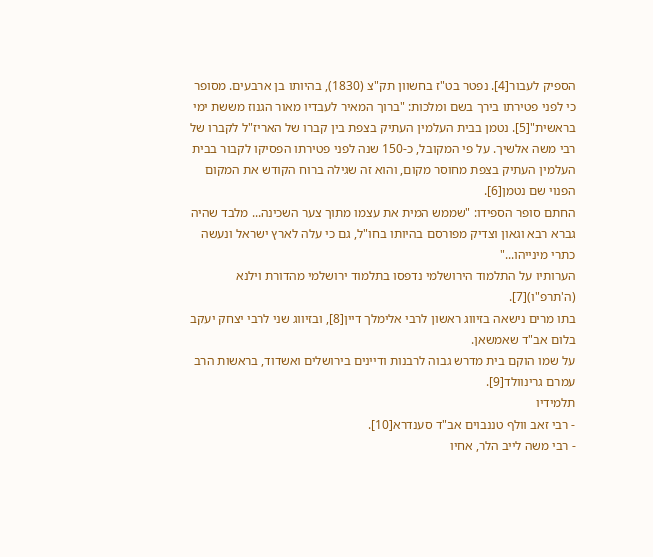הספיק לעבור[4]. נפטר בט"ז בחשוון תק"צ (1830), בהיותו בן ארבעים. מסופר כי לפני פטירתו בירך בשם ומלכות: "ברוך המאיר לעבדיו מאור הגנוז מששת ימי בראשית"[5]. נטמן בבית העלמין העתיק בצפת בין קברו של האריז"ל לקברו של רבי משה אלשיך. על פי המקובל, כ-150 שנה לפני פטירתו הפסיקו לקבור בבית העלמין העתיק בצפת מחוסר מקום, והוא זה שגילה ברוח הקודש את המקום הפנוי שם נטמן[6].
החתם סופר הספידו: "שממש המית את עצמו מתוך צער השכינה... מלבד שהיה גברא רבא וגאון וצדיק מפורסם בהיותו בחו"ל, גם כי עלה לארץ ישראל ונעשה כתרי מינייהו..."
הערותיו על התלמוד הירושלמי נדפסו בתלמוד ירושלמי מהדורת וילנא (ה'תרפ"ו)[7].
בתו מרים נישאה בזיווג ראשון לרבי אלימלך דיין[8], ובזיווג שני לרבי יצחק יעקב בלום אב"ד שאמשאן.
על שמו הוקם בית מדרש גבוה לרבנות ודיינים בירושלים ואשדוד, בראשות הרב עמרם גרינוולד[9].
תלמידיו
- רבי זאב וולף טננבוים אב"ד סענדרא[10].
- רבי משה לייב הלר, אחיו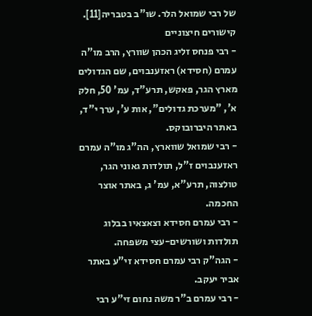של רבי שמואל הלר. שו"ב בטבריה[11].
קישורים חיצוניים
- רבי פנחס זליג הכהן שוורץ, הרב מו"ה עמרם (חסידא) ראזענבוים, שם הגדולים מארץ הגר, פאקש, תרע"ד, עמ' 50, חלק א', "מערכת גדולים", אות ע', ערך י"ד, באתר היברובוקס.
- רבי שמואל שווארץ, הה"ג מו"ה עמרם ראזענבוים ז"ל, תולדות גאוני הגר, טולצוה, תרע"א, עמ' ג, באתר אוצר החכמה.
- רבי עמרם חסידא וצאצאיו בבלוג תולדות ושורשים-עצי משפחה.
- הגה"ק רבי עמרם חסידא זי"ע באתר אביר יעקב.
- רבי עמרם ב"ר משה נחום זי"ע רבי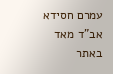עמרם חסידא אב"ד מאד באתר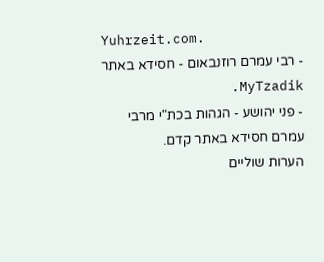Yuhrzeit.com.
- רבי עמרם רוזנבאום - חסידא באתר MyTzadik.
- פני יהושע - הגהות בכת"י מרבי עמרם חסידא באתר קדם.
הערות שוליים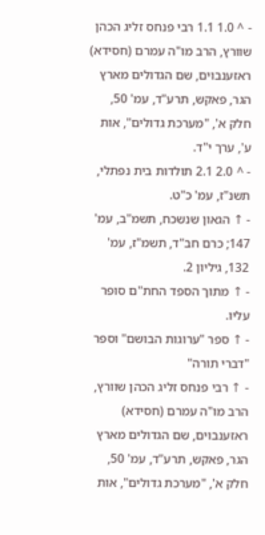- ^ 1.0 1.1 רבי פנחס זליג הכהן שוורץ, הרב מו"ה עמרם (חסידא) ראזענבוים, שם הגדולים מארץ הגר, פאקש, תרע"ד, עמ' 50, חלק א', "מערכת גדולים", אות ע', ערך י"ד.
- ^ 2.0 2.1 תולדות בית נפתלי, תשנ"ז, עמ' כ"ט.
- ↑ הגאון שנשכח, תשמ"ב, עמ' 147; כרם חב"ד, תשמ"ז, עמ' 132, גיליון 2.
- ↑ מתוך הספד החת"ם סופר עליו.
- ↑ ספר "ערוגות הבושם" וספר "דברי תורה"
- ↑ רבי פנחס זליג הכהן שוורץ, הרב מו"ה עמרם (חסידא) ראזענבוים, שם הגדולים מארץ הגר, פאקש, תרע"ד, עמ' 50, חלק א', "מערכת גדולים", אות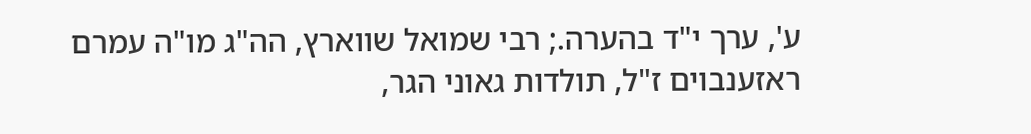ע', ערך י"ד בהערה.; רבי שמואל שווארץ, הה"ג מו"ה עמרם ראזענבוים ז"ל, תולדות גאוני הגר,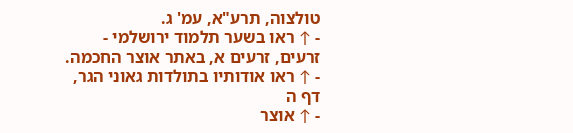טולצוה, תרע"א, עמ' ג.
- ↑ ראו בשער תלמוד ירושלמי - זרעים, זרעים א, באתר אוצר החכמה.
- ↑ ראו אודותיו בתולדות גאוני הגר, דף ה
- ↑ אוצר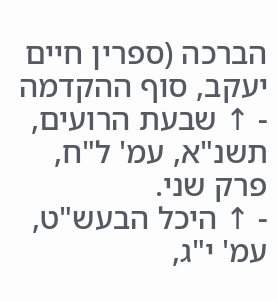הברכה (ספרין חיים יעקב, סוף ההקדמה
- ↑ שבעת הרועים, תשנ"א, עמ' ל"ח, פרק שני.
- ↑ היכל הבעש"ט, עמ' י"ג,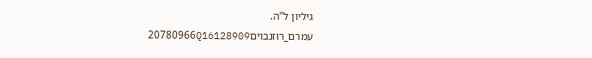גיליון ל"ה.
עמרם_רוזנבוים20780966Q16128909